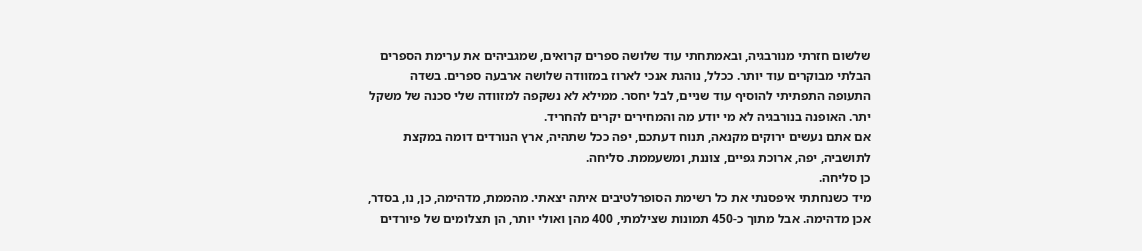שלשום חזרתי מנורבגיה, ובאמתחתי עוד שלושה ספרים קרואים, שמגביהים את ערימת הספרים הבלתי מבוקרים עוד יותר. ככלל, נוהגת אנכי לארוז במזוודה שלושה ארבעה ספרים. בשדה התעופה התפתיתי להוסיף עוד שניים, לבל יחסר. ממילא לא נשקפה למזוודה שלי סכנה של משקל יתר. האופנה בנורבגיה לא מי יודע מה והמחירים יקרים להחריד.
אם אתם נעשים ירוקים מקנאה, תנוח דעתכם, יפה ככל שתהיה, ארץ הנורדים דומה במקצת לתושביה, יפה, ארוכת גפיים, צוננת, ומשעממת. סליחה.
כן סליחה.
מיד כשנחתתי איפסנתי את כל רשימת הסופרלטיבים איתה יצאתי. מהממת, מדהימה, כן, נו, בסדר, אכן מדהימה. אבל מתוך כ-450 תמונות שצילמתי, 400 מהן ואולי יותר, הן תצלומים של פיורדים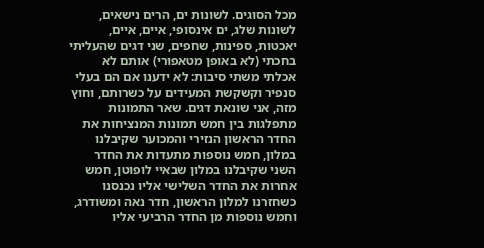מכל הסוגים. לשונות ים, הרים נישאים, לשונות שלג, ים אינסופי, איים, איים, יאכטות, ספינות, שחפים, שני דגים שהעליתי בחכתי (לא באופן מטאפורי) אותם לא אכלתי משתי סיבות: לא ידענו אם הם בעלי סנפיר וקשקשת המעידים על כשרותם, וחוץ מזה, אני שונאת דגים. שאר התמונות מתפלגות בין חמש תמונות המנציחות את החדר הראשון הנזירי והמכוער שקיבלנו במלון, חמש נוספות מתעדות את החדר השני שקיבלנו במלון שבאיי לופוטן, חמש אחרות את החדר השלישי אליו נכנסנו כשחזרנו למלון הראשון, חדר נאה ומשודרג, וחמש נוספות מן החדר הרביעי אליו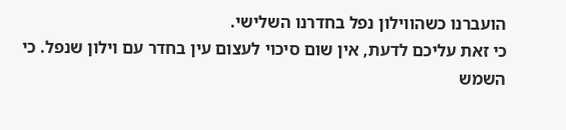הועברנו כשהווילון נפל בחדרנו השלישי.
כי זאת עליכם לדעת, אין שום סיכוי לעצום עין בחדר עם וילון שנפל. כי השמש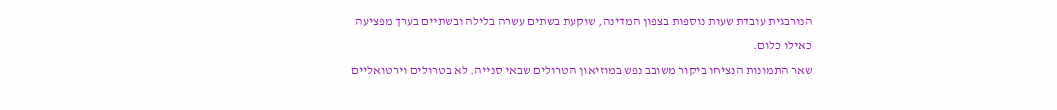הנורבגית עובדת שעות נוספות בצפון המדינה, שוקעת בשתים עשרה בלילה ובשתיים בערך מפציעה כאילו כלום.
שאר התמונות הנציחו ביקור משובב נפש במוזיאון הטרולים שבאי סנייה. לא בטרולים וירטואליים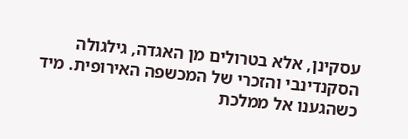עסקינן, אלא בטרולים מן האגדה, גילגולה הסקנדינבי והזכרי של המכשפה האירופית. מיד כשהגענו אל ממלכת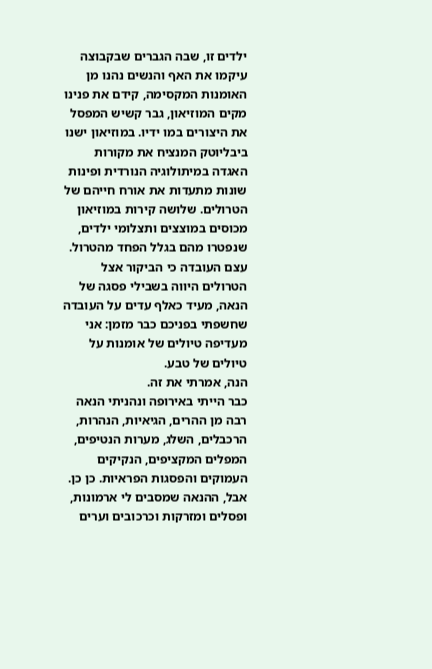ילדים זו, שבה הגברים שבקבוצה עיקמו את האף והנשים נהנו מן האומנות המקסימה, קידם את פנינו מקים המוזיאון, גבר קשיש המפסל את היצורים במו ידיו. במוזיאון ישנו ביבליוטק המנציח את מקורות האגדה במיתולוגיה הנורדית ופינות שונות מתעדות את אורח חייהם של הטרולים. שלושה קירות במוזיאון מכוסים במוצצים ותצלומי ילדים, שנפטרו מהם בגלל הפחד מהטרול. עצם העובדה כי הביקור אצל הטרולים היווה בשבילי פסגה של הנאה, מעיד כאלף עדים על העובדה שחשפתי בפניכם כבר מזמן: אני מעדיפה טיולים של אומנות על טיולים של טבע.
הנה, אמרתי את זה.
כבר הייתי באירופה ונהניתי הנאה רבה מן ההרים, הגיאיות, הנהרות, הרכבלים, השלג, מערות הנטיפים, המפלים המקציפים, הנקיקים העמוקים והפסגות הפראיות. כן כן.
אבל, ההנאה שמסבים לי ארמונות, ופסלים ומזרקות וכרכובים וערים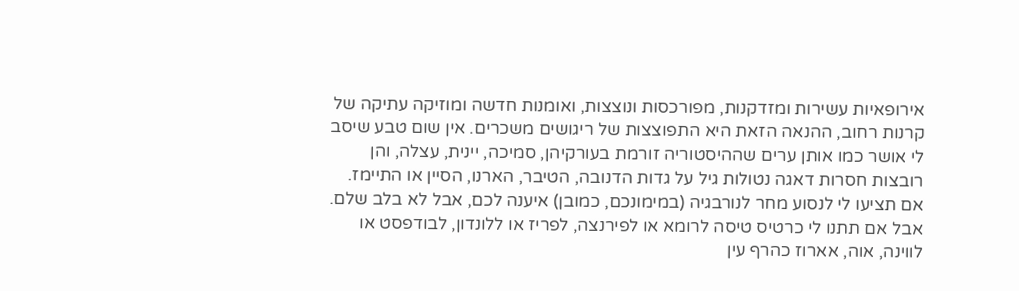אירופאיות עשירות ומזדקנות, מפורכסות ונוצצות, ואומנות חדשה ומוזיקה עתיקה של קרנות רחוב, ההנאה הזאת היא התפוצצות של ריגושים משכרים. אין שום טבע שיסב לי אושר כמו אותן ערים שההיסטוריה זורמת בעורקיהן, סמיכה, יינית, עצלה, והן רובצות חסרות דאגה נטולות גיל על גדות הדנובה, הטיבר, הארנו, הסיין או התיימז.
אם תציעו לי לנסוע מחר לנורבגיה (במימונכם, כמובן) איענה לכם, אבל לא בלב שלם. אבל אם תתנו לי כרטיס טיסה לרומא או לפירנצה, לפריז או ללונדון, לבודפסט או לווינה, אוה, אארוז כהרף עין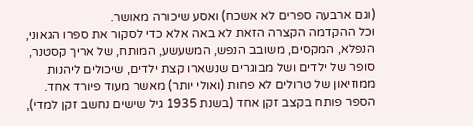(וגם ארבעה ספרים לא אשכח) ואסע שיכורה מאושר.
וכל ההקדמה הקצרה הזאת לא באה אלא כדי לסקור את ספרו הגאוני, הנפלא, המקסים, משובב הנפש, המשעשע, המותח, של אריך קסטנר, סופר של ילדים ושל מבוגרים שנשארו קצת ילדים, שיכולים ליהנות ממוזיאון של טרולים לא פחות (ואולי יותר) מאשר מעוד פיורד אחד.
הספר פותח בקצב זקן אחד (בשנת 1935 גיל שישים נחשב זקן למדי),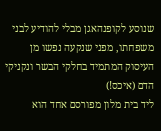שנוסע לקופנהאגן מבלי להודיע לבני משפחתו, מפני שנקעה נפשו מן העיסוק המתמיד בחלקי הבשר ונקניקי הדם (איכס!)
ליד בית מלון מפורסם אחד הוא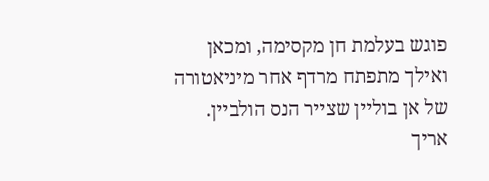פוגש בעלמת חן מקסימה, ומכאן ואילך מתפתח מרדף אחר מיניאטורה של אן בוליין שצייר הנס הולביין.
אריך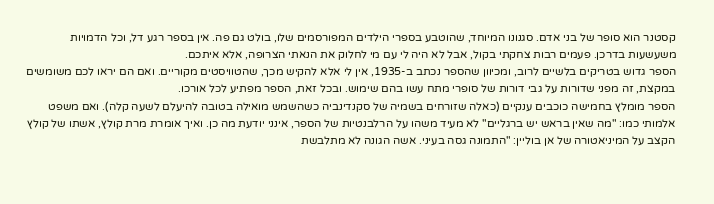קסטנר הוא סופר של בני אדם. סגנונו המיוחד, שהוטבע בספרי הילדים המפורסמים שלו, בולט גם פה. אין בספר רגע דל, וכל הדמויות משעשעות בדרכן. פעמים רבות צחקתי בקול, אבל לא היה לי עם מי לחלוק את הנאתי הצרופה, אלא איתכם.
הספר גדוש בטריקים בלשיים לרוב, ומכיוון שהספר נכתב ב-1935, אין לי אלא להקיש מכך, שהטוויסטים מקוריים. ואם הם יראו לכם משומשים במקצת, זה מפני שדורות על גבי דורות של סופרי מתח עשו בהם שימוש. ובכל זאת, הספר מפתיע לכל אורכו.
הספר מומלץ בחמישה כוכבים ענקיים (כאלה שזורחים בשמיה של סקנדינביה כשהשמש מואילה בטובה להיעלם לשעה קלה). ואם משפט אלמותי כמו: "מה שאין בראש יש ברגליים" לא מעיד משהו על הרלבנטיות של הספר, אינני יודעת מה כן. ואיך אומרת מרת קולץ, אשתו של קולץ הקצב על המיניאטורה של אן בוליין: "התמונה גסה בעיני. אשה הגונה לא מתלבשת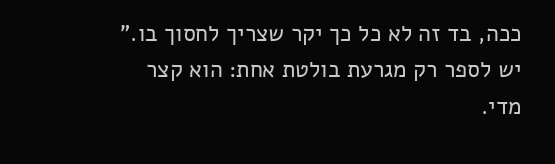ככה, בד זה לא כל כך יקר שצריך לחסוך בו."
יש לספר רק מגרעת בולטת אחת: הוא קצר מדי.